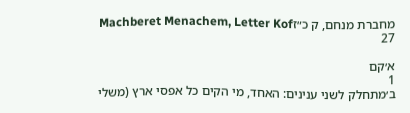מחברת מנחם, ק כ״זMachberet Menachem, Letter Kof 27

א׳קם
1
ב׳מתחלק לשני ענינים: האחד, מי הקים כל אפסי ארץ (משלי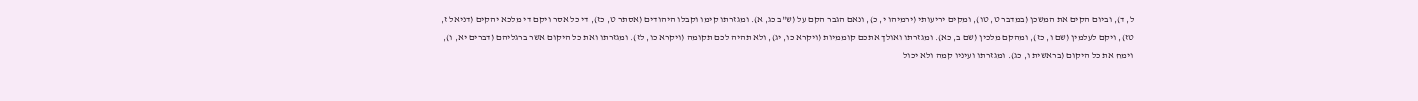ל, ד), וביום הקים את המשכן (במדבר ט, טו), ומקים יריעותי (ירמיהו י, כ), ונאם הגבר הקם על (ש"ב כג, א). ומגזרתו קימו וקבלו היהודים (אסתר ט, כז), די כל אסר ויקם די מלכא יהקים (דניאל ז, טז), ויקם לעלמין (שם ו, כז), ומהקם מלכין (שם ב, כא). ומגזרתו ואולך אתכם קוממיות (ויקרא כו, יג), ולא תהיה לכם תקומה (ויקרא כו, לז). ומגזרתו ואת כל היקום אשר ברגליהם (דברים יא, ו), וימח את כל היקום (בראשית ו, כג). ומגזרתו ועיניו קמה ולא יכול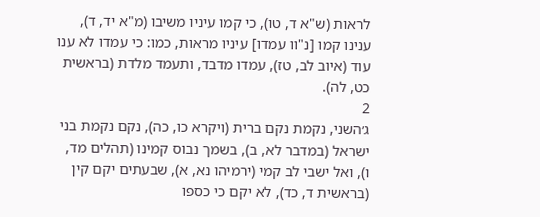לראות (ש"א ד, טו), כי קמו עיניו משיבו (מ"א יד, ד), ענינו קמו [נ"וו עמדו] עיניו מראות, כמו: כי עמדו לא ענו עוד (איוב לב, טז), עמדו מדבד, ותעמד מלדת (בראשית כט, לה).
2
ג׳השני, נקמת נקם ברית (ויקרא כו, כה), נקם נקמת בני ישראל (במדבר לא, ב), בשמך נבוס קמינו (תהלים מד, ו), ואל ישבי לב קמי (ירמיהו נא, א), שבעתים יקם קין (בראשית ד, כד), לא יקם כי כספו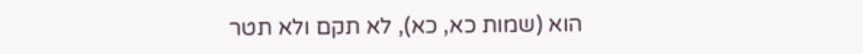הוא (שמות כא, כא), לא תקם ולא תטר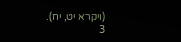(ויקרא יט, יח).
3